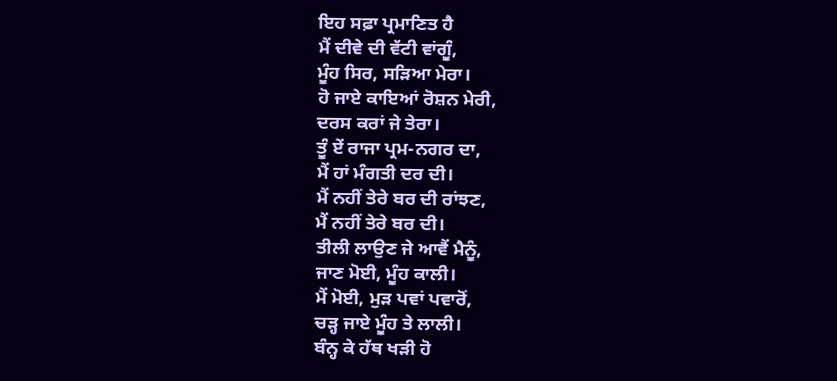ਇਹ ਸਫ਼ਾ ਪ੍ਰਮਾਣਿਤ ਹੈ
ਮੈਂ ਦੀਵੇ ਦੀ ਵੱਟੀ ਵਾਂਗੂੰ,
ਮੂੰਹ ਸਿਰ, ਸੜਿਆ ਮੇਰਾ।
ਹੋ ਜਾਏ ਕਾਇਆਂ ਰੋਸ਼ਨ ਮੇਰੀ,
ਦਰਸ ਕਰਾਂ ਜੇ ਤੇਰਾ।
ਤੂੰ ਏਂ ਰਾਜਾ ਪ੍ਰਮ-ਨਗਰ ਦਾ,
ਮੈਂ ਹਾਂ ਮੰਗਤੀ ਦਰ ਦੀ।
ਮੈਂ ਨਹੀਂ ਤੇਰੇ ਬਰ ਦੀ ਰਾਂਝਣ,
ਮੈਂ ਨਹੀਂ ਤੇਰੇ ਬਰ ਦੀ।
ਤੀਲੀ ਲਾਉਣ ਜੇ ਆਵੈਂ ਮੈਨੂੰ,
ਜਾਣ ਮੋਈ, ਮੂੰਹ ਕਾਲੀ।
ਮੈਂ ਮੋਈ, ਮੁੜ ਪਵਾਂ ਪਵਾਰੋਂ,
ਚੜ੍ਹ ਜਾਏ ਮੂੰਹ ਤੇ ਲਾਲੀ।
ਬੰਨ੍ਹ ਕੇ ਹੱਥ ਖੜੀ ਹੋ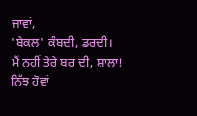ਜਾਵਾਂ,
'ਬੇਕਲ' ਕੰਬਦੀ, ਡਰਦੀ।
ਮੈਂ ਨਹੀਂ ਤੇਰੇ ਬਰ ਦੀ, ਸ਼ਾਲਾ!
ਨਿੱਝ ਹੋਵਾਂ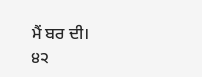ਮੈਂ ਬਰ ਦੀ।
੪੨